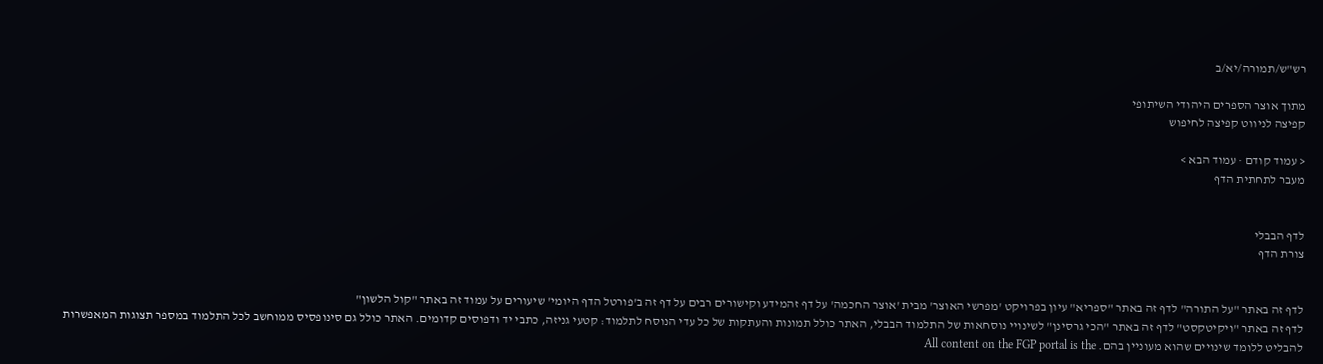רש"ש/תמורה/יא/ב

מתוך אוצר הספרים היהודי השיתופי
קפיצה לניווט קפיצה לחיפוש

< עמוד קודם · עמוד הבא >
מעבר לתחתית הדף


לדף הבבלי
צורת הדף


לדף זה באתר "על התורה" לדף זה באתר "ספריא" עיון בפרויקט 'מפרשי האוצר' מבית 'אוצר החכמה' על דף זהמידע וקישורים רבים על דף זה ב'פורטל הדף היומי' שיעורים על עמוד זה באתר "קול הלשון"
לדף זה באתר "ויקיטקסט" לדף זה באתר "הכי גרסינן" לשינויי נוסחאות של התלמוד הבבלי, האתר כולל תמונות והעתקות של כל עדי הנוסח לתלמוד: קטעי גניזה, כתבי יד ודפוסים קדומים. האתר כולל גם סינופסיס ממוחשב לכל התלמוד במספר תצוגות המאפשרות להבליט ללומד שינויים שהוא מעוניין בהם. All content on the FGP portal is the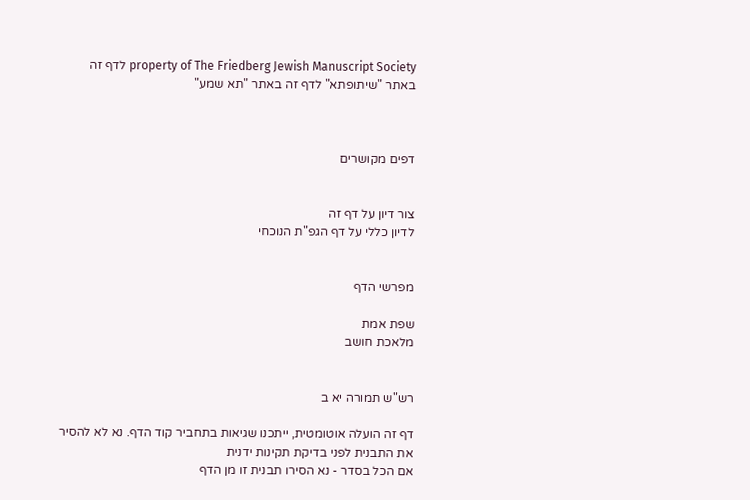property of The Friedberg Jewish Manuscript Society לדף זה באתר "שיתופתא" לדף זה באתר "תא שמע"



דפים מקושרים


צור דיון על דף זה
לדיון כללי על דף הגפ"ת הנוכחי


מפרשי הדף

שפת אמת
מלאכת חושב


רש"ש תמורה יא ב

דף זה הועלה אוטומטית, ייתכנו שגיאות בתחביר קוד הדף. נא לא להסיר את התבנית לפני בדיקת תקינות ידנית
אם הכל בסדר - נא הסירו תבנית זו מן הדף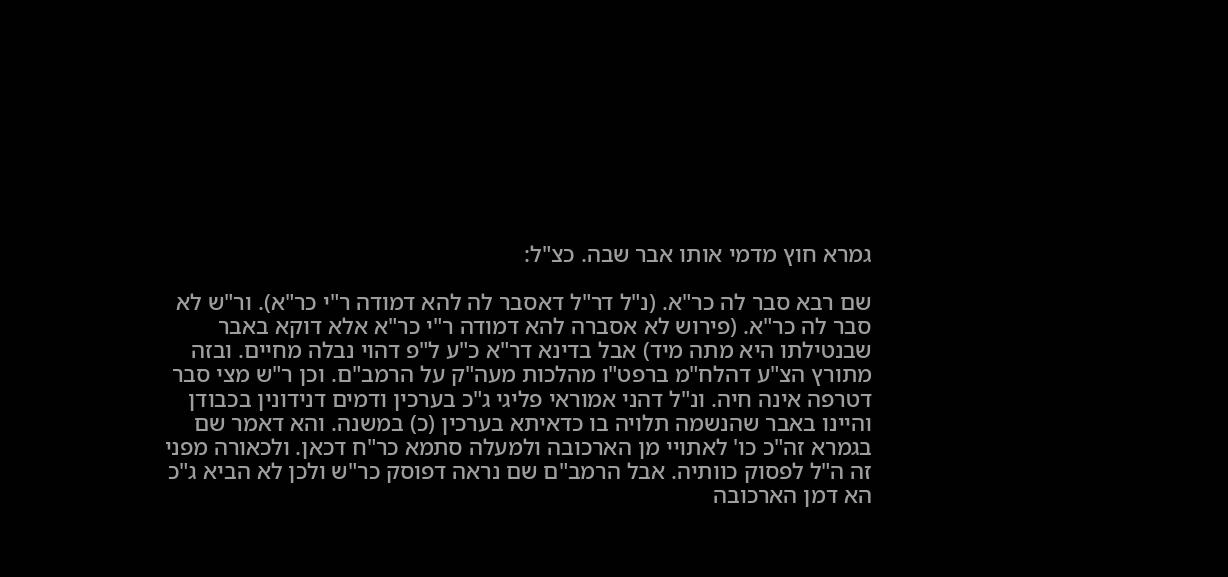גמרא חוץ מדמי אותו אבר שבה. כצ"ל:

שם רבא סבר לה כר"א. (נ"ל דר"ל דאסבר לה להא דמודה ר"י כר"א). ור"ש לא סבר לה כר"א. (פירוש לא אסברה להא דמודה ר"י כר"א אלא דוקא באבר שבנטילתו היא מתה מיד) אבל בדינא דר"א כ"ע ל"פ דהוי נבלה מחיים. ובזה מתורץ הצ"ע דהלח"מ ברפט"ו מהלכות מעה"ק על הרמב"ם. וכן ר"ש מצי סבר דטרפה אינה חיה. ונ"ל דהני אמוראי פליגי ג"כ בערכין ודמים דנידונין בכבודן והיינו באבר שהנשמה תלויה בו כדאיתא בערכין (כ) במשנה. והא דאמר שם בגמרא זה"כ כו' לאתויי מן הארכובה ולמעלה סתמא כר"ח דכאן. ולכאורה מפני זה ה"ל לפסוק כוותיה. אבל הרמב"ם שם נראה דפוסק כר"ש ולכן לא הביא ג"כ הא דמן הארכובה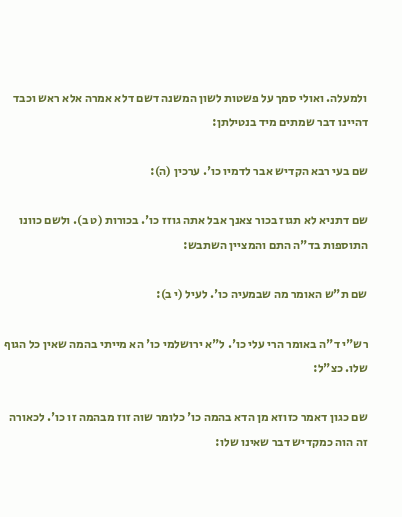ולמעלה. ואולי סמך על פשטות לשון המשנה דשם דלא אמרה אלא ראש וכבד דהיינו דבר שמתים מיד בנטילתן:

שם בעי רבא הקדיש אבר לדמיו כו'. ערכין (ה):

שם דתניא לא תגוז בכור צאנך אבל אתה גוזז כו'. בכורות (ט ב). ולשם כוונו התוספות בד"ה התם והמציין השתבש:

שם ת"ש האומר מה שבמעיה כו'. לעיל (י ב):

רש"י ד"ה באומר הרי עלי כו'. ל"א ירושלמי כו' הא מייתי בהמה שאין כל הגוף שלו. כצ"ל:

שם כגון דאמר כזוזא מן הדא בהמה כו' כלומר שוה זוז מבהמה זו כו'. לכאורה זה הוה כמקדיש דבר שאינו שלו: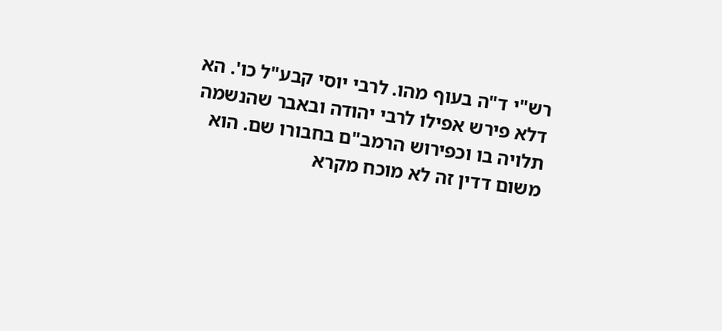רש"י ד"ה בעוף מהו. לרבי יוסי קבע"ל כו'. הא דלא פירש אפילו לרבי יהודה ובאבר שהנשמה תלויה בו וכפירוש הרמב"ם בחבורו שם. הוא משום דדין זה לא מוכח מקרא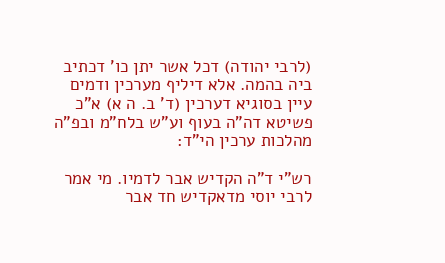(לרבי יהודה) דכל אשר יתן כו' דכתיב ביה בהמה. אלא דיליף מערכין ודמים עיין בסוגיא דערכין (ד' ב. ה א) א"כ פשיטא דה"ה בעוף וע"ש בלח"מ ובפ"ה מהלכות ערכין הי"ד:

רש"י ד"ה הקדיש אבר לדמיו. מי אמר לרבי יוסי מדאקדיש חד אבר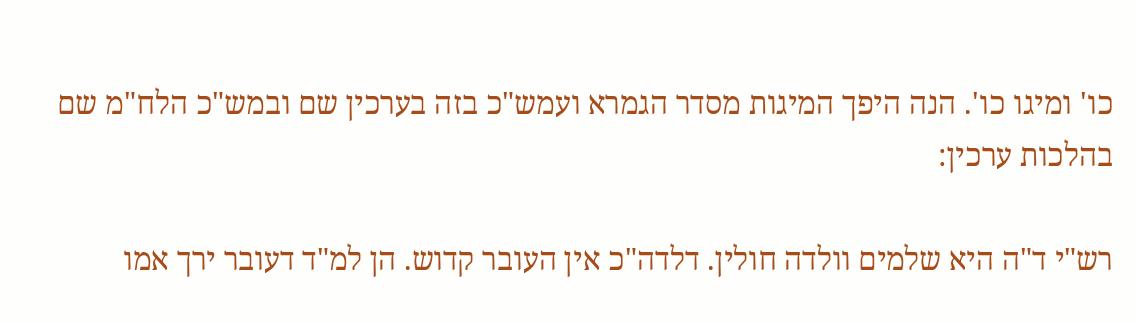כו' ומיגו כו'. הנה היפך המיגות מסדר הגמרא ועמש"כ בזה בערכין שם ובמש"כ הלח"מ שם בהלכות ערכין:

רש"י ד"ה היא שלמים וולדה חולין. דלדה"כ אין העובר קדוש. הן למ"ד דעובר ירך אמו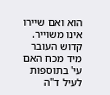הוא ואם שיירו אינו משוייר. קדוש העובר מיד מכח האם עי' בתוספות לעיל ד"ה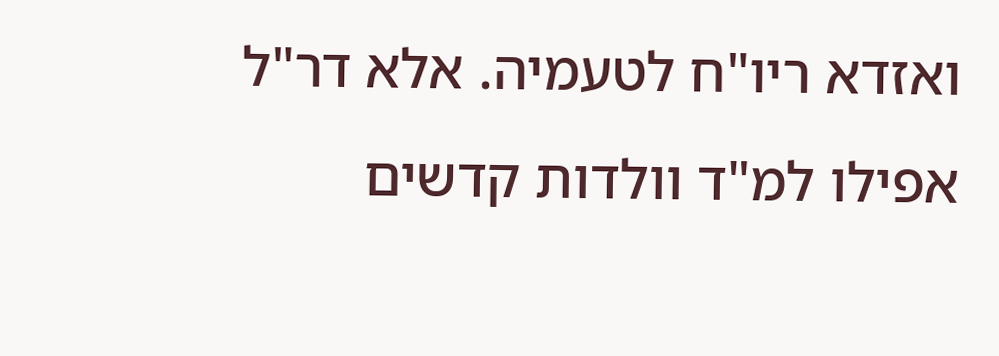ואזדא ריו"ח לטעמיה. אלא דר"ל אפילו למ"ד וולדות קדשים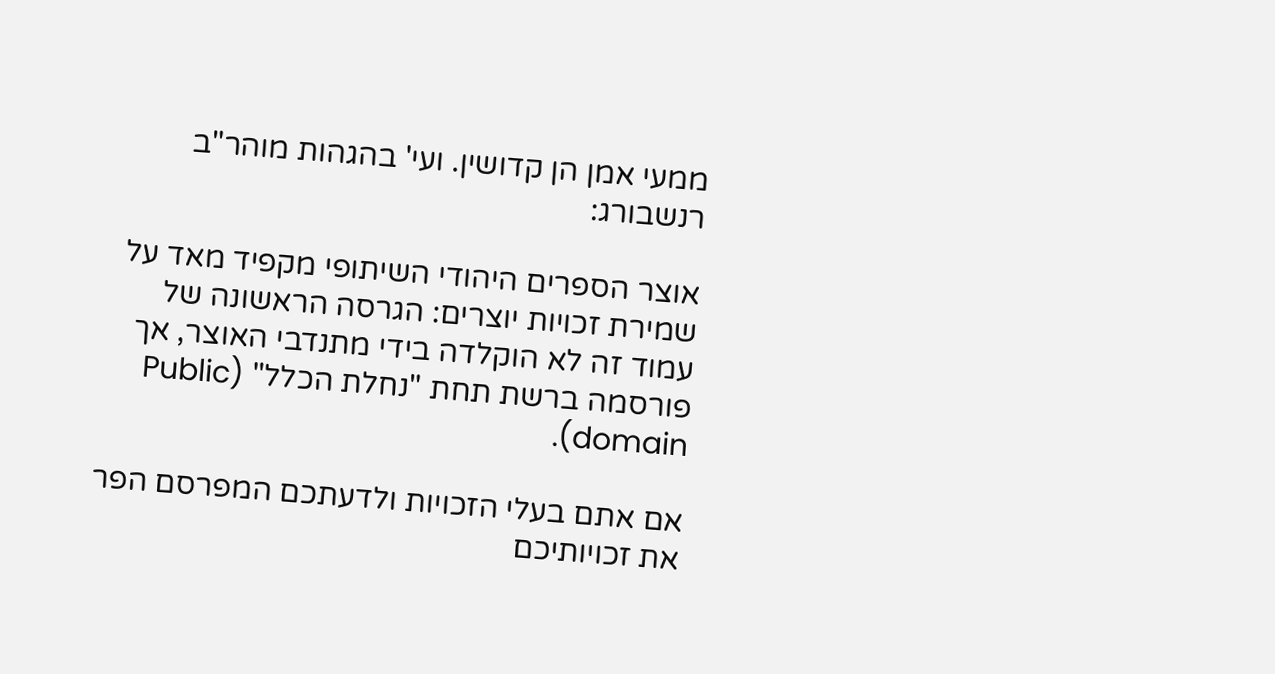ממעי אמן הן קדושין. ועי' בהגהות מוהר"ב רנשבורג:

אוצר הספרים היהודי השיתופי מקפיד מאד על שמירת זכויות יוצרים: הגרסה הראשונה של עמוד זה לא הוקלדה בידי מתנדבי האוצר, אך פורסמה ברשת תחת "נחלת הכלל" (Public domain).

אם אתם בעלי הזכויות ולדעתכם המפרסם הפר את זכויותיכם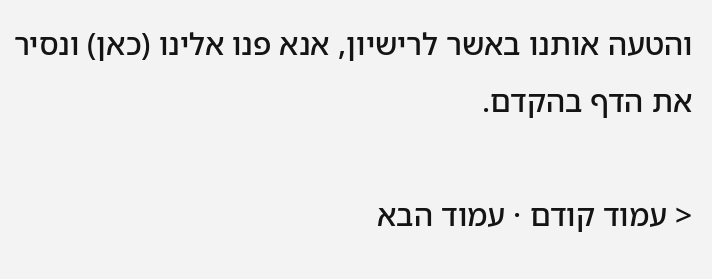והטעה אותנו באשר לרישיון, אנא פנו אלינו (כאן) ונסיר את הדף בהקדם.

< עמוד קודם · עמוד הבא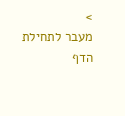>
מעבר לתחילת הדף